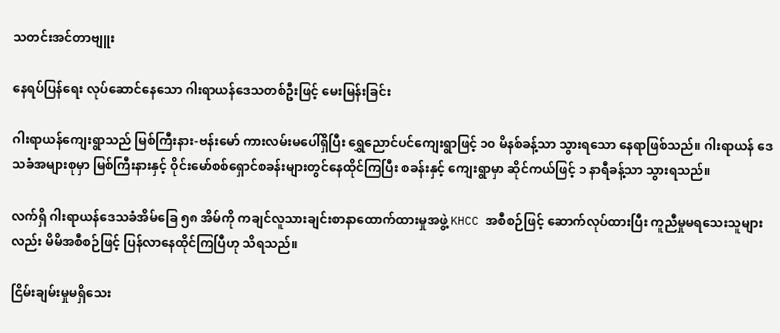သတင်းအင်တာဗျူး

နေရပ်ပြန်ရေး လုပ်ဆောင်နေသော ဂါးရာယန်ဒေသတစ်ဦးဖြင့် မေးမြန်းခြင်း

ဂါးရာယန်ကျေးရွာသည် မြစ်ကြီးနား-ဗန်းမော် ကားလမ်းမပေါ်ရှိပြီး ရွှေညောင်ပင်ကျေးရွာဖြင့် ၁၀ မိနစ်ခန့်သာ သွားရသော နေရာဖြစ်သည်။ ဂါးရာယန် ဒေသခံအများစုမှာ မြစ်ကြီးနားနှင့် ဝိုင်းမော်စစ်ရှောင်စခန်းများတွင်နေထိုင်ကြပြီး စခန်းနှင့် ကျေးရွာမှာ ဆိုင်ကယ်ဖြင့် ၁ နာရီခန့်သာ သွားရသည်။

လက်ရှိ ဂါးရာယန်ဒေသခံအိမ်ခြေ ၅၈ အိမ်ကို ကချင်လူသားချင်းစာနာထောက်ထားမှုအဖွဲ့ KHCC အစီစဉ်ဖြင့် ဆောက်လုပ်ထားပြီး ကူညီမှုမရသေးသူများလည်း မိမိအစီစဉ်ဖြင့် ပြန်လာနေထိုင်ကြပြီဟု သိရသည်။

ငြိမ်းချမ်းမှုမရှိသေး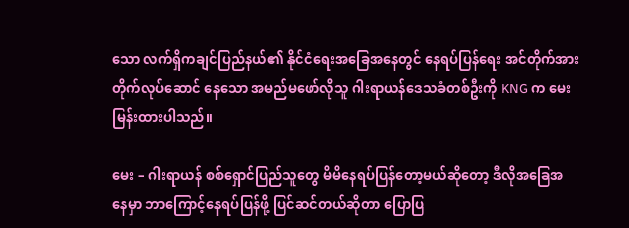သော လက်ရှိကချင်ပြည်နယ်၏ နိုင်ငံရေးအခြေအနေတွင် နေရပ်ပြန်ရေး အင်တိုက်အားတိုက်လုပ်ဆောင် နေသော အမည်မဖော်လိုသူ ဂါးရာယန်ဒေသခံတစ်ဦးကို KNG က မေးမြန်းထားပါသည်။

မေး – ဂါးရာယန် စစ်ရှောင်ပြည်သူတွေ မိမိနေရပ်ပြန်တော့မယ်ဆိုတော့ ဒီလိုအခြေအနေမှာ ဘာကြောင့်နေရပ်ပြန်ဖို့ ပြင်ဆင်တယ်ဆိုတာ ပြောပြ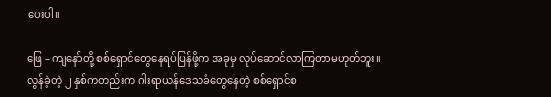ပေးပါ။

ဖြေ – ကျနော်တို့ စစ်ရှောင်တွေနေရပ်ပြန်ဖို့က အခုမှ လုပ်ဆောင်လာကြတာမဟုတ်ဘူး။ လွန်ခဲ့တဲ့ ၂ နှစ်ကတည်းက ဂါးရာယန်ဒေသခံတွေနေတဲ့ စစ်ရှောင်စ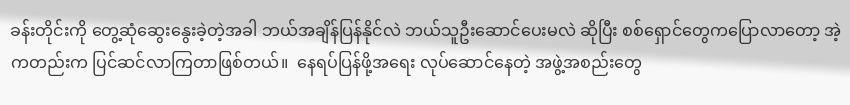ခန်းတိုင်းကို တွေ့ဆုံဆွေးနွေးခဲ့တဲ့အခါ ဘယ်အချိန်ပြန်နိုင်လဲ ဘယ်သူဦးဆောင်ပေးမလဲ ဆိုပြီး စစ်ရှောင်တွေကပြောလာတော့ အဲ့ကတည်းက ပြင်ဆင်လာကြတာဖြစ်တယ်။  နေရပ်ပြန်ဖို့အရေး လုပ်ဆောင်နေတဲ့ အဖွဲ့အစည်းတွေ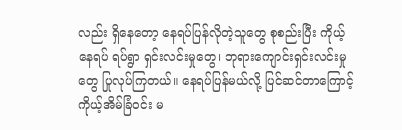လည်း ရှိနေတော့ နေရပ်ပြန်လိုတဲ့သူတွေ စုစည်းပြီး ကိုယ့်နေရပ် ရပ်ရွာ ရှင်းလင်းမှုတွေ၊ ဘုရားကျောင်းရှင်းလင်းမှုတွေ ပြုလုပ်ကြတယ်။ နေရပ်ပြန်မယ်လို့ ပြင်ဆင်တာကြောင့် ကိုယ့်အိမ်ခြံဝင်း မ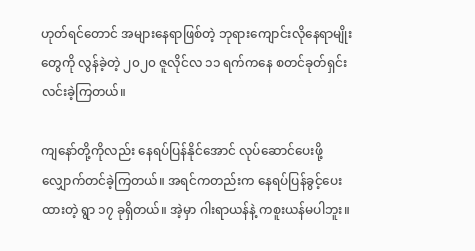ဟုတ်ရင်တောင် အများနေရာဖြစ်တဲ့ ဘုရားကျောင်းလိုနေရာမျိုးတွေကို လွန်ခဲ့တဲ့ ၂၀၂၀ ဇူလိုင်လ ၁၁ ရက်ကနေ စတင်ခုတ်ရှင်းလင်းခဲ့ကြတယ်။

ကျနော်တို့ကိုလည်း နေရပ်ပြန်နိုင်အောင် လုပ်ဆောင်ပေးဖို့ လျှောက်တင်ခဲ့ကြတယ်။ အရင်ကတည်းက နေရပ်ပြန်ခွင့်ပေးထားတဲ့ ရွာ ၁၇ ခုရှိတယ်။ အဲ့မှာ ဂါးရာယန်နဲ့ ကစူးယန်မပါဘူး။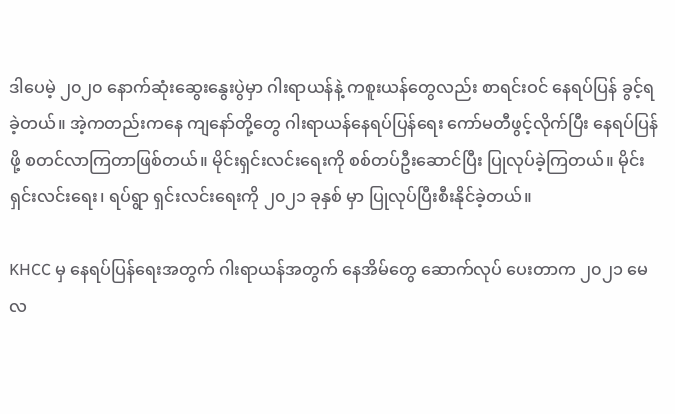ဒါပေမဲ့ ၂၀၂၀ နောက်ဆုံးဆွေးနွေးပွဲမှာ ဂါးရာယန်နဲ့ ကစူးယန်တွေလည်း စာရင်းဝင် နေရပ်ပြန် ခွင့်ရခဲ့တယ်။ အဲ့ကတည်းကနေ ကျနော်တို့တွေ ဂါးရာယန်နေရပ်ပြန်ရေး ကော်မတီဖွင့်လိုက်ပြီး နေရပ်ပြန်ဖို့ စတင်လာကြတာဖြစ်တယ်။ မိုင်းရှင်းလင်းရေးကို စစ်တပ်ဦးဆောင်ပြီး ပြုလုပ်ခဲ့ကြတယ်။ မိုင်းရှင်းလင်းရေး၊ ရပ်ရွာ ရှင်းလင်းရေးကို ၂၀၂၁ ခုနှစ် မှာ ပြုလုပ်ပြီးစီးနိုင်ခဲ့တယ်။

KHCC မှ နေရပ်ပြန်ရေးအတွက် ဂါးရာယန်အတွက် နေအိမ်တွေ ဆောက်လုပ် ပေးတာက ၂၀၂၁ မေလ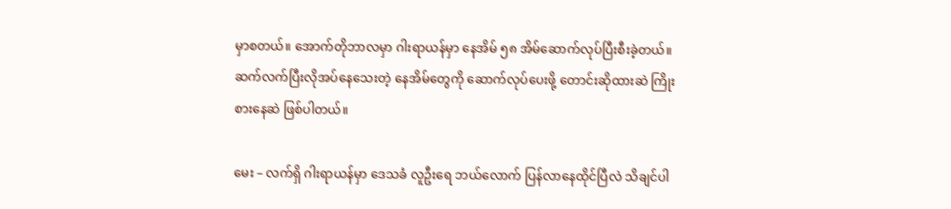မှာစတယ်။ အောက်တိုဘာလမှာ ဂါးရာယန်မှာ နေအိမ် ၅၈ အိမ်ဆောက်လုပ်ပြီးစီးခဲ့တယ်။ ဆက်လက်ပြီးလိုအပ်နေသေးတဲ့ နေအိမ်တွေကို ဆောက်လုပ်ပေးဖို့ တောင်းဆိုထားဆဲ ကြိုးစားနေဆဲ ဖြစ်ပါတယ်။

မေး – လက်ရှိ ဂါးရာယန်မှာ ဒေသခံ လူဦးရေ ဘယ်လောက် ပြန်လာနေထိုင်ပြီလဲ သိချင်ပါ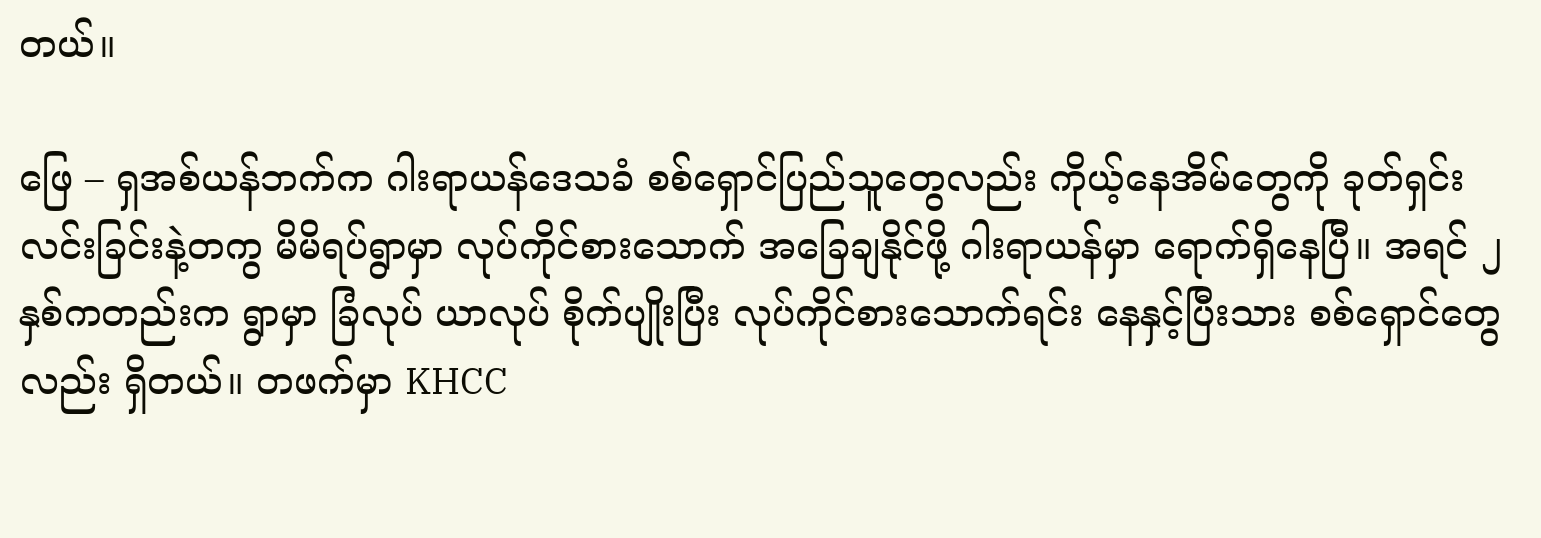တယ်။

ဖြေ – ရှအစ်ယန်ဘက်က ဂါးရာယန်ဒေသခံ စစ်ရှောင်ပြည်သူတွေလည်း ကိုယ့်နေအိမ်တွေကို ခုတ်ရှင်းလင်းခြင်းနဲ့တကွ မိမိရပ်ရွာမှာ လုပ်ကိုင်စားသောက် အခြေချနိုင်ဖို့ ဂါးရာယန်မှာ ရောက်ရှိနေပြီ။ အရင် ၂ နှစ်ကတည်းက ရွာမှာ ခြံလုပ် ယာလုပ် စိုက်ပျိုးပြီး လုပ်ကိုင်စားသောက်ရင်း နေနှင့်ပြီးသား စစ်ရှောင်တွေလည်း ရှိတယ်။ တဖက်မှာ KHCC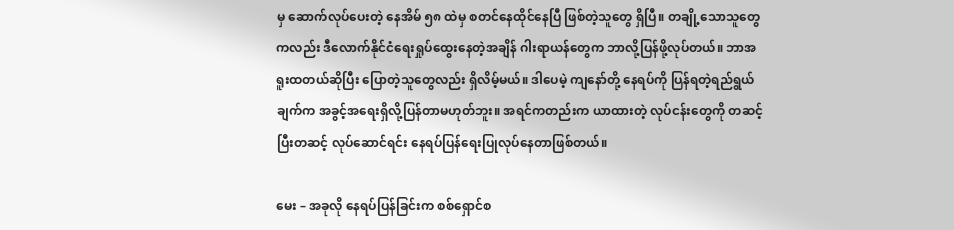မှ ဆောက်လုပ်ပေးတဲ့ နေအိမ် ၅၈ ထဲမှ စတင်နေထိုင်နေပြီ ဖြစ်တဲ့သူတွေ ရှိပြီ။ တချို့သောသူတွေကလည်း ဒီလောက်နိုင်ငံရေးရှုပ်ထွေးနေတဲ့အချိန် ဂါးရာယန်တွေက ဘာလို့ပြန်ဖို့လုပ်တယ်။ ဘာအရူးထတယ်ဆိုပြီး ပြောတဲ့သူတွေလည်း ရှိလိမ့်မယ်။ ဒါပေမဲ့ ကျနော်တို့ နေရပ်ကို ပြန်ရတဲ့ရည်ရွယ်ချက်က အခွင့်အရေးရှိလို့ပြန်တာမဟုတ်ဘူး။ အရင်ကတည်းက ယာထားတဲ့ လုပ်ငန်းတွေကို တဆင့်ပြီးတဆင့် လုပ်ဆောင်ရင်း နေရပ်ပြန်ရေးပြုလုပ်နေတာဖြစ်တယ်။

မေး – အခုလို နေရပ်ပြန်ခြင်းက စစ်ရှောင်စ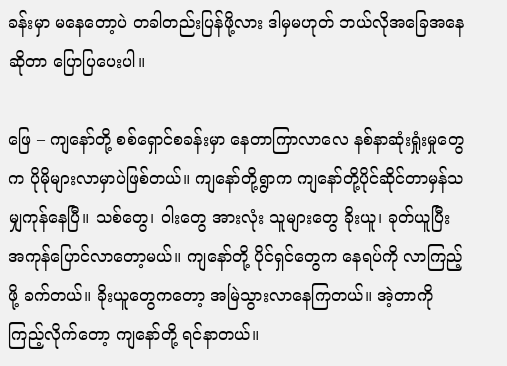ခန်းမှာ မနေတော့ပဲ တခါတည်းပြန်ဖို့လား ဒါမှမဟုတ် ဘယ်လိုအခြေအနေဆိုတာ ပြောပြပေးပါ။

ဖြေ – ကျနော်တို့ စစ်ရှောင်စခန်းမှာ နေတာကြာလာလေ နစ်နာဆုံးရှုံးမှုတွေက ပိုမိုများလာမှာပဲဖြစ်တယ်။ ကျနော်တို့ရွာက ကျနော်တို့ပိုင်ဆိုင်တာမှန်သမျှကုန်နေပြီ။ သစ်တွေ၊ ဝါးတွေ အားလုံး သူများတွေ ခိုးယူ၊ ခုတ်ယူပြီး အကုန်ပြောင်လာတော့မယ်။ ကျနော်တို့ ပိုင်ရှင်တွေက နေရပ်ကို လာကြည့်ဖို့ ခက်တယ်။ ခိုးယူတွေကတော့ အမြဲသွားလာနေကြတယ်။ အဲ့တာကို ကြည့်လိုက်တော့ ကျနော်တို့ ရင်နာတယ်။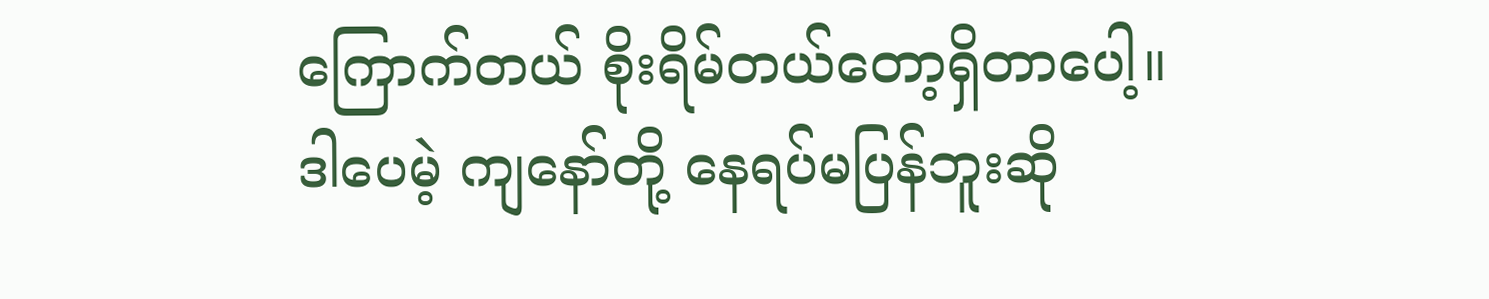ကြောက်တယ် စိုးရိမ်တယ်တော့ရှိတာပေါ့။ ဒါပေမဲ့ ကျနော်တို့ နေရပ်မပြန်ဘူးဆို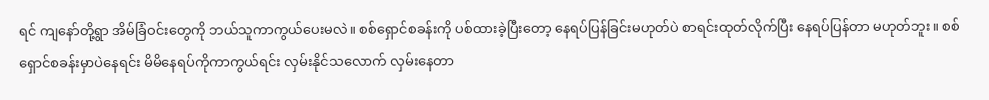ရင် ကျနော်တို့ရွာ အိမ်ခြံဝင်းတွေကို ဘယ်သူကာကွယ်ပေးမလဲ။ စစ်ရှောင်စခန်းကို ပစ်ထားခဲ့ပြီးတော့ နေရပ်ပြန်ခြင်းမဟုတ်ပဲ စာရင်းထုတ်လိုက်ပြီး နေရပ်ပြန်တာ မဟုတ်ဘူး။ စစ်ရှောင်စခန်းမှာပဲနေရင်း မိမိနေရပ်ကိုကာကွယ်ရင်း လှမ်းနိုင်သလောက် လှမ်းနေတာ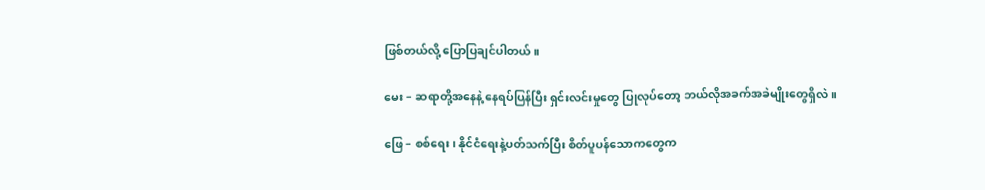ဖြစ်တယ်လို့ ပြောပြချင်ပါတယ်။

မေး – ဆရာတို့အနေနဲ့ နေရပ်ပြန်ပြီး ရှင်းလင်းမှုတွေ ပြုလုပ်တော့ ဘယ်လိုအခက်အခဲမျိုးတွေရှိလဲ။

ဖြေ – စစ်ရေး၊ နိုင်ငံရေးနဲ့ပတ်သက်ပြီး စိတ်ပူပန်သောကတွေက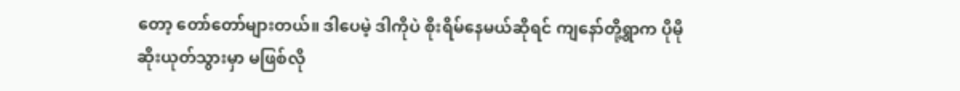တော့ တော်တော်များတယ်။ ဒါပေမဲ့ ဒါကိုပဲ စိုးရိမ်နေမယ်ဆိုရင် ကျနော်တို့ရွာက ပိုမိုဆိုးယုတ်သွားမှာ မဖြစ်လို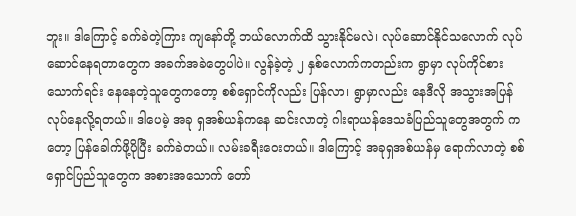ဘူး။ ဒါကြောင့် ခက်ခဲတဲ့ကြား ကျနော်တို့ ဘယ်လောက်ထိ သွားနိုင်မလဲ၊ လုပ်ဆောင်နိုင်သလောက် လုပ်ဆောင်နေရတာတွေက အခက်အခဲတွေပါပဲ။ လွန်ခဲ့တဲ့ ၂ နှစ်လောက်ကတည်းက ရွာမှာ လုပ်ကိုင်စားသောက်ရင်း နေနေတဲ့သူတွေကတော့ စစ်ရှောင်ကိုလည်း ပြန်လာ၊ ရွာမှာလည်း နေဒီလို အသွားအပြန် လုပ်နေလို့ရတယ်။ ဒါပေမဲ့ အခု ရှအစ်ယန်ကနေ ဆင်းလာတဲ့ ဂါးရာယန်ဒေသခံပြည်သူတွေအတွက် ကတော့ ပြန်ခေါက်ဖို့ပိုပြီး ခက်ခဲတယ်။ လမ်းခရီးဝေးတယ်။ ဒါကြောင့် အခုရှအစ်ယန်မှ ရောက်လာတဲ့ စစ်ရှောင်ပြည်သူတွေက အစားအသောက် တော်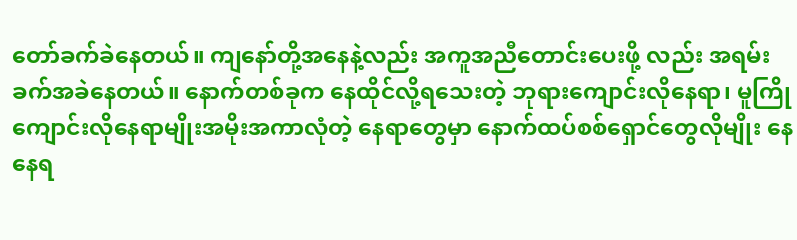တော်ခက်ခဲနေတယ်။ ကျနော်တို့အနေနဲ့လည်း အကူအညီတောင်းပေးဖို့ လည်း အရမ်းခက်အခဲနေတယ်။ နောက်တစ်ခုက နေထိုင်လို့ရသေးတဲ့ ဘုရားကျောင်းလိုနေရာ၊ မူကြိုကျောင်းလိုနေရာမျိုးအမိုးအကာလုံတဲ့ နေရာတွေမှာ နောက်ထပ်စစ်ရှောင်တွေလိုမျိုး နေနေရ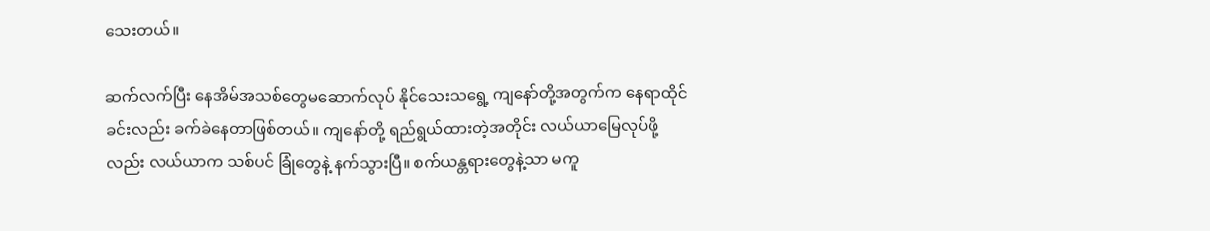သေးတယ်။

ဆက်လက်ပြီး နေအိမ်အသစ်တွေမဆောက်လုပ် နိုင်သေးသရွေ့ ကျနော်တို့အတွက်က နေရာထိုင်ခင်းလည်း ခက်ခဲနေတာဖြစ်တယ်။ ကျနော်တို့ ရည်ရွယ်ထားတဲ့အတိုင်း လယ်ယာမြေလုပ်ဖို့လည်း လယ်ယာက သစ်ပင် ခြုံတွေနဲ့ နက်သွားပြီ။ စက်ယန္တရားတွေနဲ့သာ မကူ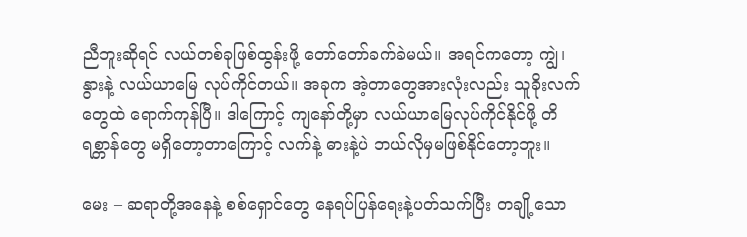ညီဘူးဆိုရင် လယ်တစ်ခုဖြစ်ထွန်းဖို့ တော်တော်ခက်ခဲမယ်။ အရင်ကတော့ ကျွဲ၊ နွားနဲ့ လယ်ယာမြေ လုပ်ကိုင်တယ်။ အခုက အဲ့တာတွေအားလုံးလည်း သူခိုးလက်တွေထဲ ရောက်ကုန်ပြီ။ ဒါကြောင့် ကျနော်တို့မှာ လယ်ယာမြေလုပ်ကိုင်နိုင်ဖို့ တိရစ္တာန်တွေ မရှိတော့တာကြောင့် လက်နဲ့ ဓားနဲ့ပဲ ဘယ်လိုမှမဖြစ်နိုင်တော့ဘူး။

မေး – ဆရာတို့အနေနဲ့ စစ်ရှောင်တွေ နေရပ်ပြန်ရေးနဲ့ပတ်သက်ပြီး တချို့သော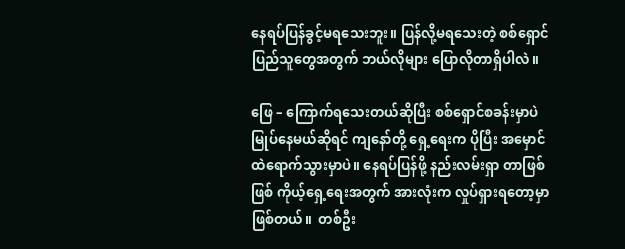နေရပ်ပြန်ခွင့်မရသေးဘူး။ ပြန်လို့မရသေးတဲ့ စစ်ရှောင်ပြည်သူတွေအတွက် ဘယ်လိုများ ပြောလိုတာရှိပါလဲ။

ဖြေ – ကြောက်ရသေးတယ်ဆိုပြီး စစ်ရှောင်စခန်းမှာပဲ မြုပ်နေမယ်ဆိုရင် ကျနော်တို့ ရှေ့ရေးက ပိုပြီး အမှောင်ထဲရောက်သွားမှာပဲ။ နေရပ်ပြန်ဖို့ နည်းလမ်းရှာ တာဖြစ်ဖြစ် ကိုယ့်ရှေ့ရေးအတွက် အားလုံးက လှုပ်ရှားရတော့မှာဖြစ်တယ်။  တစ်ဦး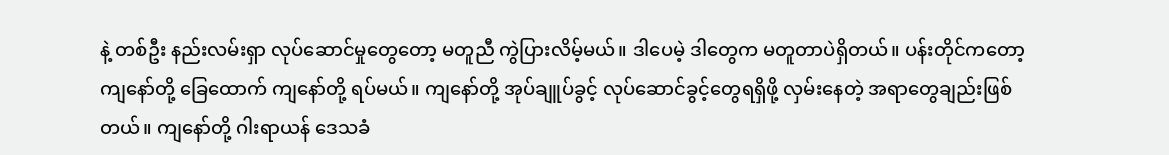နဲ့ တစ်ဦး နည်းလမ်းရှာ လုပ်ဆောင်မှုတွေတော့ မတူညီ ကွဲပြားလိမ့်မယ်။ ဒါပေမဲ့ ဒါတွေက မတူတာပဲရှိတယ်။ ပန်းတိုင်ကတော့ ကျနော်တို့ ခြေထောက် ကျနော်တို့ ရပ်မယ်။ ကျနော်တို့ အုပ်ချူပ်ခွင့် လုပ်ဆောင်ခွင့်တွေရရှိဖို့ လှမ်းနေတဲ့ အရာတွေချည်းဖြစ်တယ်။ ကျနော်တို့ ဂါးရာယန် ဒေသခံ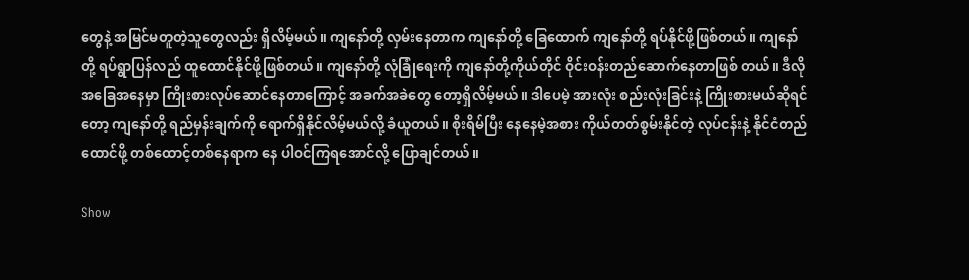တွေနဲ့ အမြင်မတူတဲ့သူတွေလည်း ရှိလိမ့်မယ်။ ကျနော်တို့ လှမ်းနေတာက ကျနော်တို့ ခြေထောက် ကျနော်တို့ ရပ်နိုင်ဖို့ဖြစ်တယ်။ ကျနော်တို့ ရပ်ရွာပြန်လည် ထူထောင်နိုင်ဖို့ဖြစ်တယ်။ ကျနော်တို့ လုံခြုံရေးကို ကျနော်တို့ကိုယ်တိုင် ဝိုင်းဝန်းတည်ဆောက်နေတာဖြစ် တယ်။ ဒီလိုအခြေအနေမှာ ကြိုးစားလုပ်ဆောင်နေတာကြောင့် အခက်အခဲတွေ တော့ရှိလိမ့်မယ်။ ဒါပေမဲ့ အားလုံး စည်းလုံးခြင်းနဲ့ ကြိုးစားမယ်ဆိုရင်တော့ ကျနော်တို့ ရည်မှန်းချက်ကို ရောက်ရှိနိုင်လိမ့်မယ်လို့ ခံယူတယ်။ စိုးရိမ်ပြီး နေနေမဲ့အစား ကိုယ်တတ်စွမ်းနိုင်တဲ့ လုပ်ငန်းနဲ့ နိုင်ငံတည်ထောင်ဖို့ တစ်ထောင့်တစ်နေရာက နေ ပါဝင်ကြရအောင်လို့ ပြောချင်တယ်။

Show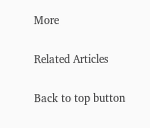More

Related Articles

Back to top button